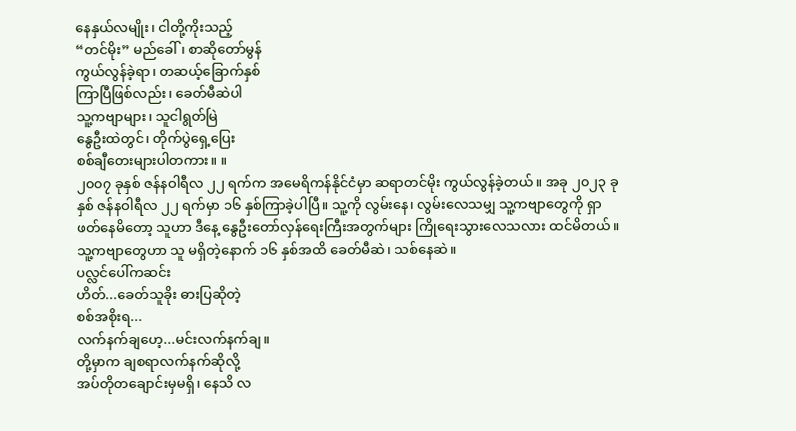နေနှယ်လမျိုး၊ ငါတို့ကိုးသည့်
“တင်မိုး” မည်ခေါ်၊ စာဆိုတော်မွန်
ကွယ်လွန်ခဲ့ရာ၊ တဆယ့်ခြောက်နှစ်
ကြာပြီဖြစ်လည်း၊ ခေတ်မီဆဲပါ
သူ့ကဗျာများ၊ သူငါရွတ်မြဲ
နွေဦးထဲတွင်၊ တိုက်ပွဲရှေ့ပြေး
စစ်ချီတေးများပါတကား။ ။
၂၀၀၇ ခုနှစ် ဇန်နဝါရီလ ၂၂ ရက်က အမေရိကန်နိုင်ငံမှာ ဆရာတင်မိုး ကွယ်လွန်ခဲ့တယ်။ အခု ၂၀၂၃ ခုနှစ် ဇန်နဝါရီလ ၂၂ ရက်မှာ ၁၆ နှစ်ကြာခဲ့ပါပြီ။ သူ့ကို လွမ်းနေ၊ လွမ်းလေသမျှ သူ့ကဗျာတွေကို ရှာဖတ်နေမိတော့ သူဟာ ဒီနေ့ နွေဦးတော်လှန်ရေးကြီးအတွက်များ ကြိုရေးသွားလေသလား ထင်မိတယ်။ သူ့ကဗျာတွေဟာ သူ မရှိတဲ့နောက် ၁၆ နှစ်အထိ ခေတ်မီဆဲ၊ သစ်နေဆဲ။
ပလ္လင်ပေါ်ကဆင်း
ဟိတ်...ခေတ်သူခိုး ဓားပြဆိုတဲ့
စစ်အစိုးရ...
လက်နက်ချဟေ့...မင်းလက်နက်ချ။
တို့မှာက ချစရာလက်နက်ဆိုလို့
အပ်တိုတချောင်းမှမရှိ၊ နေသိ လ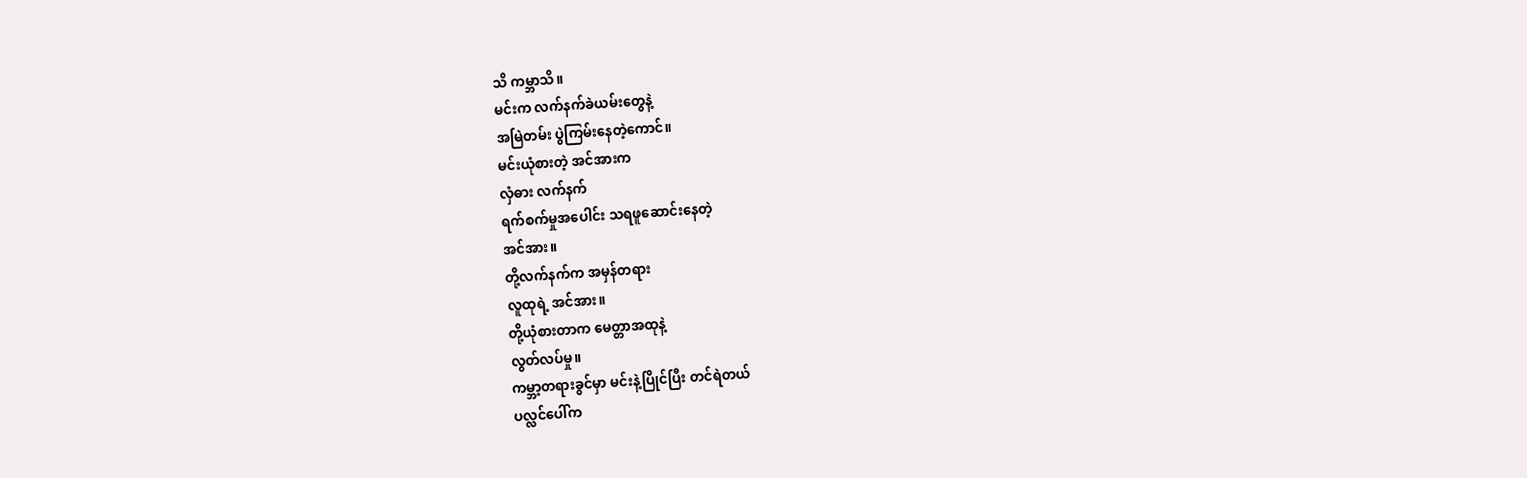သိ ကမ္ဘာသိ။
မင်းက လက်နက်ခဲယမ်းတွေနဲ့
အမြဲတမ်း ပွဲကြမ်းနေတဲ့ကောင်။
မင်းယုံစားတဲ့ အင်အားက
လှံဓား လက်နက်
ရက်စက်မှုအပေါင်း သရဖူဆောင်းနေတဲ့
အင်အား။
တို့လက်နက်က အမှန်တရား
လူထုရဲ့ အင်အား။
တို့ယုံစားတာက မေတ္တာအထုနဲ့
လွတ်လပ်မှု။
ကမ္ဘာ့တရားခွင်မှာ မင်းနဲ့ပြိုင်ပြီး တင်ရဲတယ်
ပလ္လင်ပေါ်က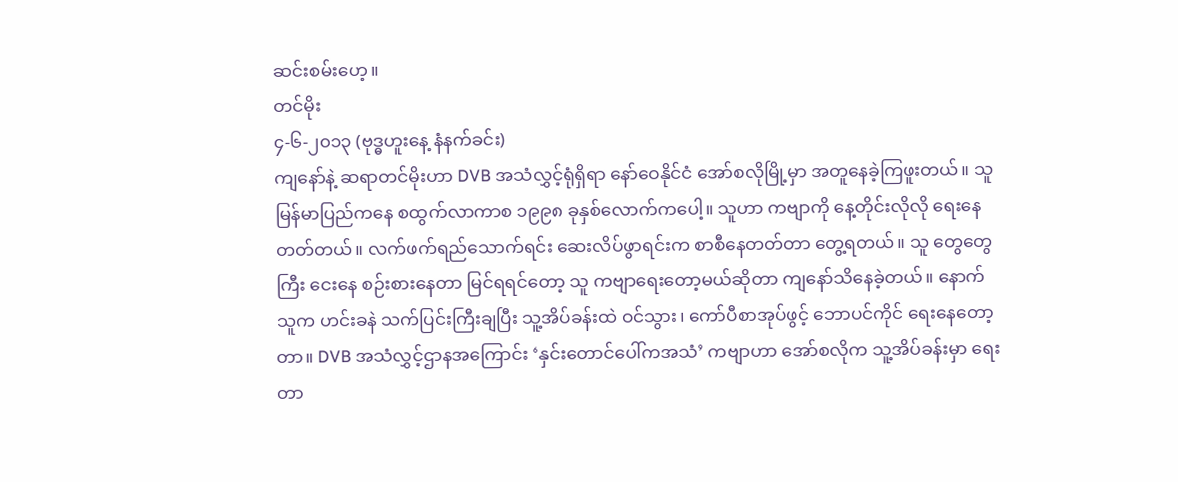ဆင်းစမ်းဟေ့။
တင်မိုး
၄-၆-၂၀၁၃ (ဗုဒ္ဓဟူးနေ့ နံနက်ခင်း)
ကျနော်နဲ့ ဆရာတင်မိုးဟာ DVB အသံလွှင့်ရုံရှိရာ နော်ဝေနိုင်ငံ အော်စလိုမြို့မှာ အတူနေခဲ့ကြဖူးတယ်။ သူ မြန်မာပြည်ကနေ စထွက်လာကာစ ၁၉၉၈ ခုနှစ်လောက်ကပေါ့။ သူဟာ ကဗျာကို နေ့တိုင်းလိုလို ရေးနေတတ်တယ်။ လက်ဖက်ရည်သောက်ရင်း ဆေးလိပ်ဖွာရင်းက စာစီနေတတ်တာ တွေ့ရတယ်။ သူ တွေတွေကြီး ငေးနေ စဉ်းစားနေတာ မြင်ရရင်တော့ သူ ကဗျာရေးတော့မယ်ဆိုတာ ကျနော်သိနေခဲ့တယ်။ နောက် သူက ဟင်းခနဲ သက်ပြင်းကြီးချပြီး သူ့အိပ်ခန်းထဲ ဝင်သွား၊ ကော်ပီစာအုပ်ဖွင့် ဘောပင်ကိုင် ရေးနေတော့တာ။ DVB အသံလွှင့်ဌာနအကြောင်း ‘နှင်းတောင်ပေါ်ကအသံ’ ကဗျာဟာ အော်စလိုက သူ့အိပ်ခန်းမှာ ရေးတာ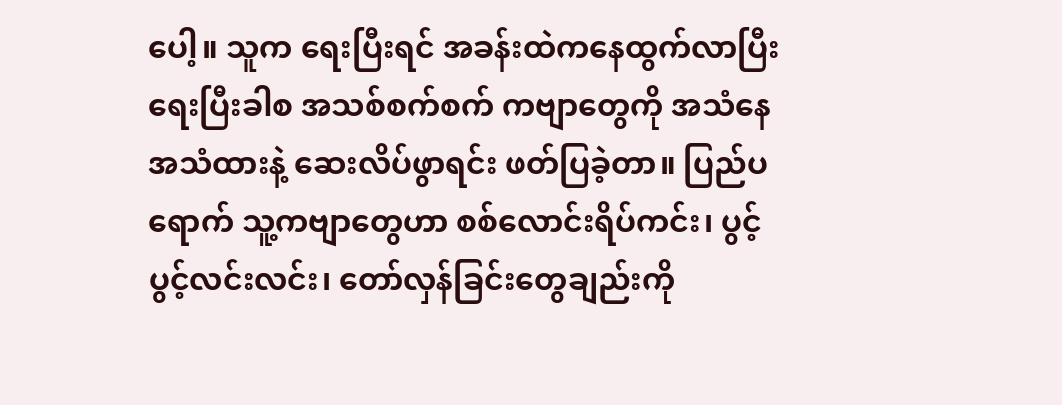ပေါ့။ သူက ရေးပြီးရင် အခန်းထဲကနေထွက်လာပြီး ရေးပြီးခါစ အသစ်စက်စက် ကဗျာတွေကို အသံနေ အသံထားနဲ့ ဆေးလိပ်ဖွာရင်း ဖတ်ပြခဲ့တာ။ ပြည်ပရောက် သူ့ကဗျာတွေဟာ စစ်လောင်းရိပ်ကင်း၊ ပွင့်ပွင့်လင်းလင်း၊ တော်လှန်ခြင်းတွေချည်းကို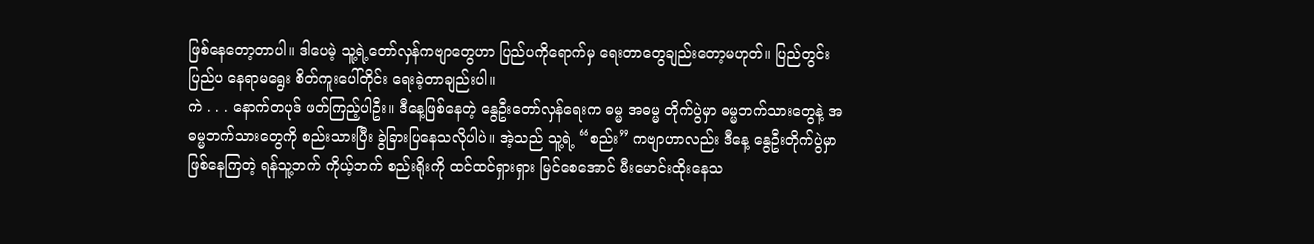ဖြစ်နေတော့တာပါ။ ဒါပေမဲ့ သူ့ရဲ့တော်လှန်ကဗျာတွေဟာ ပြည်ပကိုရောက်မှ ရေးတာတွေချည်းတော့မဟုတ်။ ပြည်တွင်းပြည်ပ နေရာမရွေး စိတ်ကူးပေါ်တိုင်း ရေးခဲ့တာချည်းပါ။
ကဲ . . . နောက်တပုဒ် ဖတ်ကြည့်ပါဦး။ ဒီနေ့ဖြစ်နေတဲ့ နွေဦးတော်လှန်ရေးက ဓမ္မ အဓမ္မ တိုက်ပွဲမှာ ဓမ္မဘက်သားတွေနဲ့ အဓမ္မဘက်သားတွေကို စည်းသားပြီး ခွဲခြားပြနေသလိုပါပဲ။ အဲ့သည် သူ့ရဲ့ “စည်း” ကဗျာဟာလည်း ဒီနေ့ နွေဦးတိုက်ပွဲမှာ ဖြစ်နေကြတဲ့ ရန်သူ့ဘက် ကိုယ့်ဘက် စည်းရိုးကို ထင်ထင်ရှားရှား မြင်စေအောင် မီးမောင်းထိုးနေသ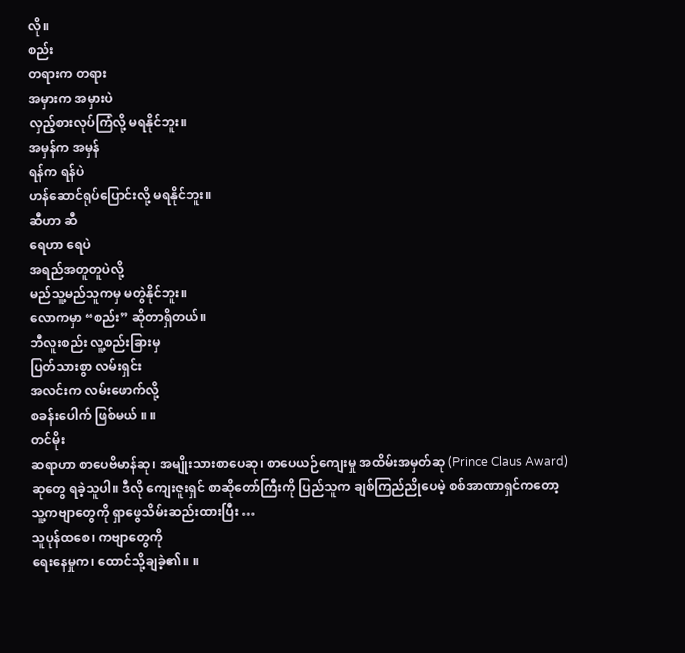လို။
စည်း
တရားက တရား
အမှားက အမှားပဲ
လှည့်စားလုပ်ကြံလို့ မရနိုင်ဘူး။
အမှန်က အမှန်
ရန်က ရန်ပဲ
ဟန်ဆောင်ရုပ်ပြောင်းလို့ မရနိုင်ဘူး။
ဆီဟာ ဆီ
ရေဟာ ရေပဲ
အရည်အတူတူပဲလို့
မည်သူ့မည်သူကမှ မတွဲနိုင်ဘူး။
လောကမှာ “စည်း” ဆိုတာရှိတယ်။
ဘီလူးစည်း လူ့စည်းခြားမှ
ပြတ်သားစွာ လမ်းရှင်း
အလင်းက လမ်းဖောက်လို့
စခန်းပေါက် ဖြစ်မယ် ။ ။
တင်မိုး
ဆရာဟာ စာပေဗိမာန်ဆု၊ အမျိုးသားစာပေဆု၊ စာပေယဉ်ကျေးမှု အထိမ်းအမှတ်ဆု (Prince Claus Award) ဆုတွေ ရခဲ့သူပါ။ ဒီလို ကျေးဇူးရှင် စာဆိုတော်ကြီးကို ပြည်သူက ချစ်ကြည်ညိုပေမဲ့ စစ်အာဏာရှင်ကတော့ သူ့ကဗျာတွေကို ရှာဖွေသိမ်းဆည်းထားပြီး …
သူပုန်ထစေ၊ ကဗျာတွေကို
ရေးနေမှုက၊ ထောင်သို့ချခဲ့၏။ ။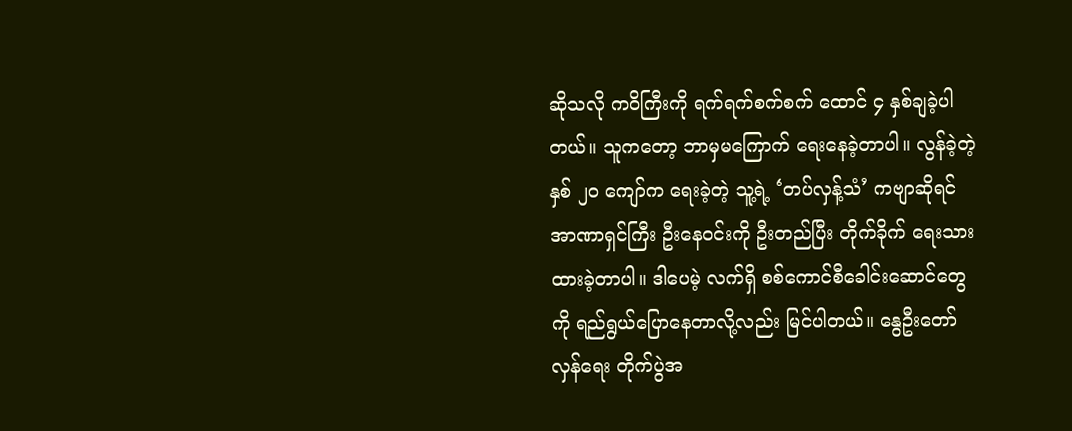ဆိုသလို ကဝိကြီးကို ရက်ရက်စက်စက် ထောင် ၄ နှစ်ချခဲ့ပါတယ်။ သူကတော့ ဘာမှမကြောက် ရေးနေခဲ့တာပါ။ လွန်ခဲ့တဲ့ နှစ် ၂၀ ကျော်က ရေးခဲ့တဲ့ သူ့ရဲ့ ‘တပ်လှန့်သံ’ ကဗျာဆိုရင် အာဏာရှင်ကြီး ဦးနေဝင်းကို ဦးတည်ပြီး တိုက်ခိုက် ရေးသားထားခဲ့တာပါ။ ဒါပေမဲ့ လက်ရှိ စစ်ကောင်စီခေါင်းဆောင်တွေကို ရည်ရွယ်ပြောနေတာလို့လည်း မြင်ပါတယ်။ နွေဦးတော်လှန်ရေး တိုက်ပွဲအ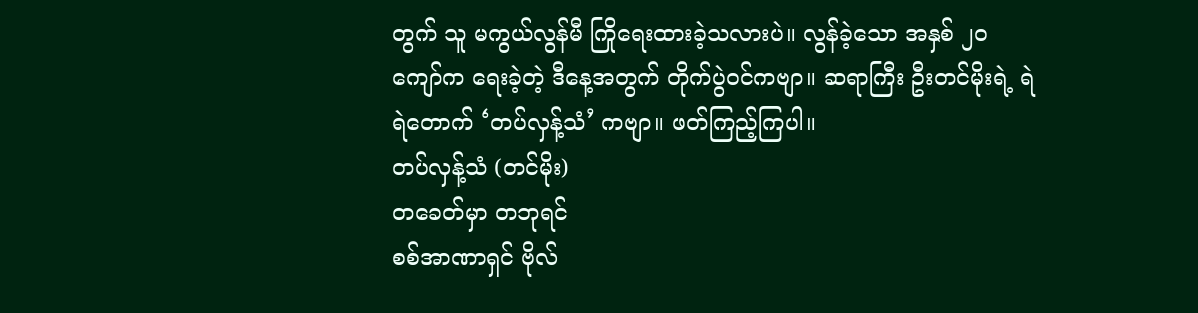တွက် သူ မကွယ်လွန်မီ ကြိုရေးထားခဲ့သလားပဲ။ လွန်ခဲ့သော အနှစ် ၂၀ ကျော်က ရေးခဲ့တဲ့ ဒီနေ့အတွက် တိုက်ပွဲဝင်ကဗျာ။ ဆရာကြီး ဦးတင်မိုးရဲ့ ရဲရဲတောက် ‘တပ်လှန့်သံ’ ကဗျာ။ ဖတ်ကြည့်ကြပါ။
တပ်လှန့်သံ (တင်မိုး)
တခေတ်မှာ တဘုရင်
စစ်အာဏာရှင် ဗိုလ်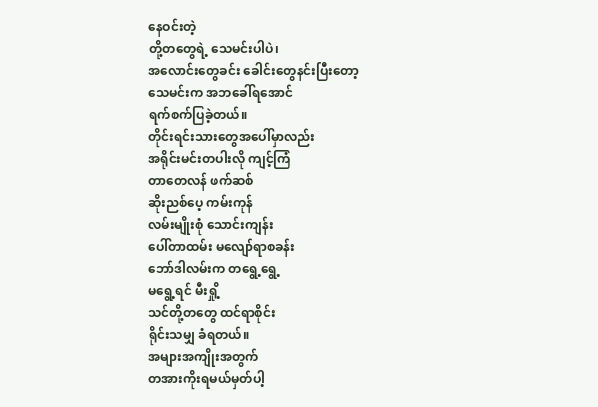နေဝင်းတဲ့
တို့တတွေရဲ့ သေမင်းပါပဲ၊
အလောင်းတွေခင်း ခေါင်းတွေနင်းပြီးတော့
သေမင်းက အဘခေါ်ရအောင်
ရက်စက်ပြခဲ့တယ်။
တိုင်းရင်းသားတွေအပေါ်မှာလည်း
အရိုင်းမင်းတပါးလို ကျင့်ကြံ
တာတေလန် ဖက်ဆစ်
ဆိုးညစ်ပေ့ ကမ်းကုန်
လမ်းမျိုးစုံ သောင်းကျန်း
ပေါ်တာထမ်း မလျော်ရာစခန်း
ဘော်ဒါလမ်းက တရွေ့ရွေ့
မရွေ့ရင် မီးရှို့
သင်တို့တတွေ ထင်ရာစိုင်း
ရိုင်းသမျှ ခံရတယ်။
အများအကျိုးအတွက်
တအားကိုးရမယ်မှတ်ပါ့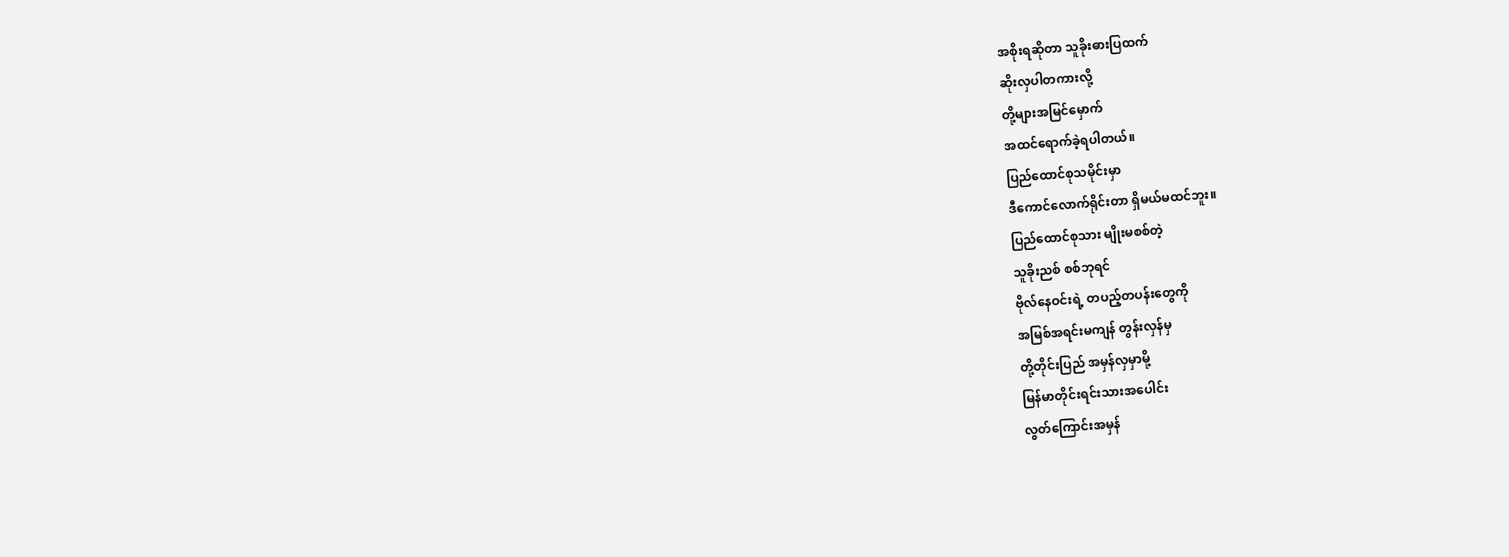အစိုးရဆိုတာ သူခိုးဓားပြထက်
ဆိုးလှပါတကားလို့
တို့များအမြင်မှောက်
အထင်ရောက်ခဲ့ရပါတယ်။
ပြည်ထောင်စုသမိုင်းမှာ
ဒီကောင်လောက်ရိုင်းတာ ရှိမယ်မထင်ဘူး။
ပြည်ထောင်စုသား မျိုးမစစ်တဲ့
သူခိုးညစ် စစ်ဘုရင်
ဗိုလ်နေဝင်းရဲ့ တပည့်တပန်းတွေကို
အမြစ်အရင်းမကျန် တွန်းလှန်မှ
တို့တိုင်းပြည် အမှန်လှမှာမို့
မြန်မာတိုင်းရင်းသားအပေါင်း
လွတ်ကြောင်းအမှန်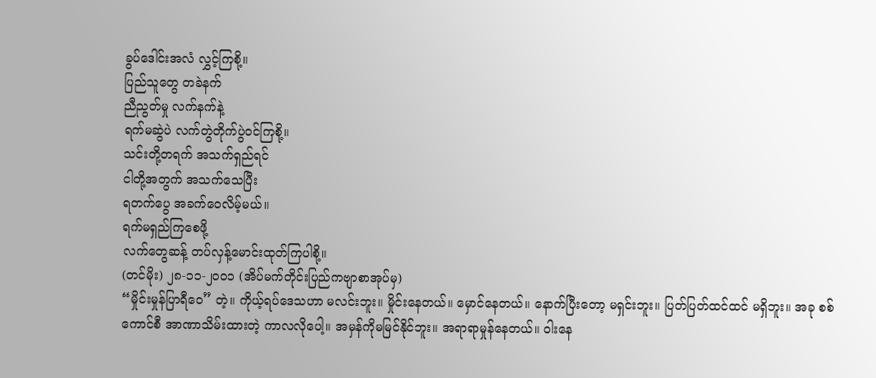ခွပ်ဒေါင်းအလံ လွှင့်ကြစို့။
ပြည်သူတွေ တခဲနက်
ညီညွတ်မှု လက်နက်နဲ့
ရက်မဆွဲပဲ လက်တွဲတိုက်ပွဲဝင်ကြစို့။
သင်းတို့တရက် အသက်ရှည်ရင်
ငါတို့အတွက် အသက်သေပြီး
ရတက်ပွေ အခက်ဝေလိမ့်မယ်။
ရက်မရှည်ကြစေဖို့
လက်တွေဆန့် တပ်လှန့်မောင်းထုတ်ကြပါစို့။
(တင်မိုး) ၂၈-၁၁-၂၀၀၁ (အိပ်မက်တိုင်းပြည်ကဗျာစာအုပ်မှ)
“မှိုင်းမှုန်ပြာရီဝေ” တဲ့။ ကိုယ့်ရပ်ဒေသဟာ မလင်းဘူး။ မှိုင်းနေတယ်။ မှောင်နေတယ်။ နောက်ပြီးတော့ မရှင်းဘူး။ ပြတ်ပြတ်ထင်ထင် မရှိဘူး။ အခု စစ်ကောင်စီ အာဏာသိမ်းထားတဲ့ ကာလလိုပေါ့။ အမှန်ကိုမမြင်နိုင်ဘူး။ အရာရာမှုန်နေတယ်။ ဝါးနေ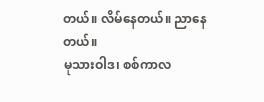တယ်။ လိမ်နေတယ်။ ညာနေတယ်။
မုသားဝါဒ၊ စစ်ကာလ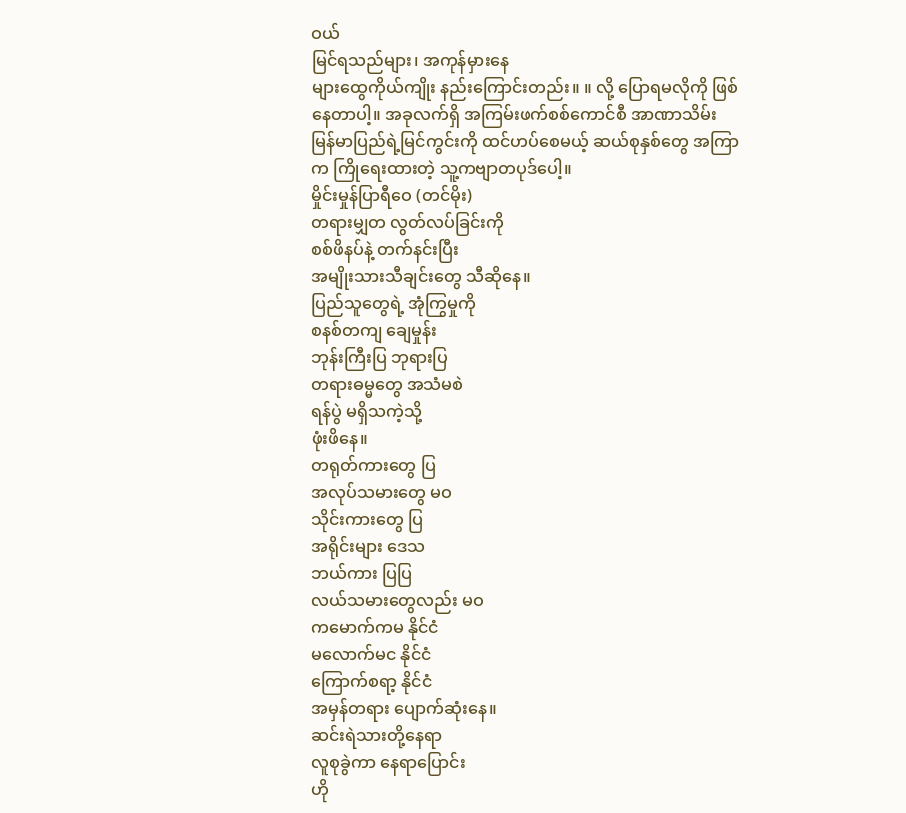ဝယ်
မြင်ရသည်များ၊ အကုန်မှားနေ
များထွေကိုယ်ကျိုး နည်းကြောင်းတည်း။ ။ လို့ ပြောရမလိုကို ဖြစ်နေတာပါ့။ အခုလက်ရှိ အကြမ်းဖက်စစ်ကောင်စီ အာဏာသိမ်း မြန်မာပြည်ရဲ့မြင်ကွင်းကို ထင်ဟပ်စေမယ့် ဆယ်စုနှစ်တွေ အကြာက ကြိုရေးထားတဲ့ သူ့ကဗျာတပုဒ်ပေါ့။
မှိုင်းမှုန်ပြာရီဝေ (တင်မိုး)
တရားမျှတ လွတ်လပ်ခြင်းကို
စစ်ဖိနပ်နဲ့ တက်နင်းပြီး
အမျိုးသားသီချင်းတွေ သီဆိုနေ။
ပြည်သူတွေရဲ့ အုံကြွမှုကို
စနစ်တကျ ချေမှုန်း
ဘုန်းကြီးပြ ဘုရားပြ
တရားဓမ္မတွေ အသံမစဲ
ရန်ပွဲ မရှိသကဲ့သို့
ဖုံးဖိနေ။
တရုတ်ကားတွေ ပြ
အလုပ်သမားတွေ မဝ
သိုင်းကားတွေ ပြ
အရိုင်းများ ဒေသ
ဘယ်ကား ပြပြ
လယ်သမားတွေလည်း မဝ
ကမောက်ကမ နိုင်ငံ
မလောက်မင နိုင်ငံ
ကြောက်စရာ့ နိုင်ငံ
အမှန်တရား ပျောက်ဆုံးနေ။
ဆင်းရဲသားတို့နေရာ
လူစုခွဲကာ နေရာပြောင်း
ဟို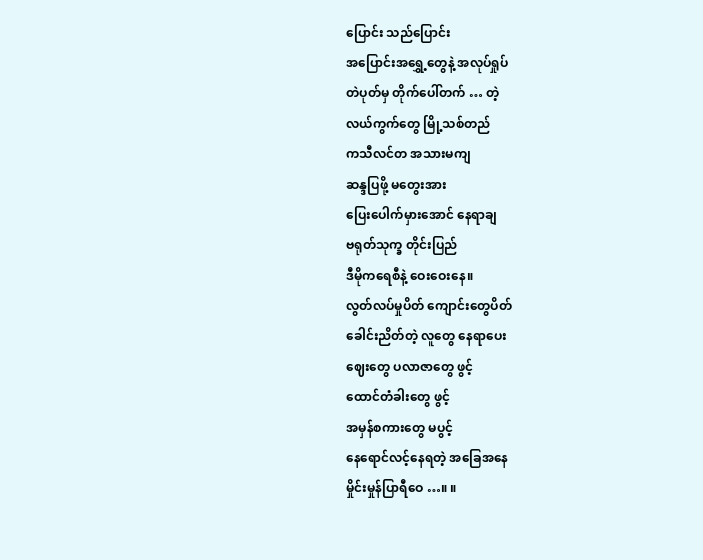ပြောင်း သည်ပြောင်း
အပြောင်းအရွှေ့တွေနဲ့ အလုပ်ရှုပ်
တဲပုတ်မှ တိုက်ပေါ်တက် … တဲ့
လယ်ကွက်တွေ မြို့သစ်တည်
ကသီလင်တ အသားမကျ
ဆန္ဒပြဖို့ မတွေးအား
ပြေးပေါက်မှားအောင် နေရာချ
ဗရုတ်သုက္ခ တိုင်းပြည်
ဒီမိုကရေစီနဲ့ ဝေးဝေးနေ။
လွတ်လပ်မှုပိတ် ကျောင်းတွေပိတ်
ခေါင်းညိတ်တဲ့ လူတွေ နေရာပေး
ဈေးတွေ ပလာဇာတွေ ဖွင့်
ထောင်တံခါးတွေ ဖွင့်
အမှန်စကားတွေ မပွင့်
နေရောင်လင့်နေရတဲ့ အခြေအနေ
မှိုင်းမှုန်ပြာရီဝေ …။ ။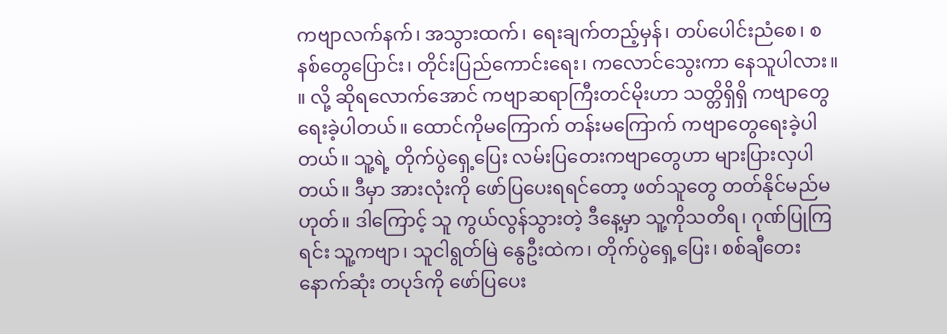ကဗျာလက်နက်၊ အသွားထက်၊ ရေးချက်တည့်မှန်၊ တပ်ပေါင်းညံစေ၊ စနစ်တွေပြောင်း၊ တိုင်းပြည်ကောင်းရေး၊ ကလောင်သွေးကာ နေသူပါလား။ ။ လို့ ဆိုရလောက်အောင် ကဗျာဆရာကြီးတင်မိုးဟာ သတ္တိရှိရှိ ကဗျာတွေ ရေးခဲ့ပါတယ်။ ထောင်ကိုမကြောက် တန်းမကြောက် ကဗျာတွေရေးခဲ့ပါတယ်။ သူ့ရဲ့ တိုက်ပွဲရှေ့ပြေး လမ်းပြတေးကဗျာတွေဟာ များပြားလှပါတယ်။ ဒီမှာ အားလုံးကို ဖော်ပြပေးရရင်တော့ ဖတ်သူတွေ တတ်နိုင်မည်မဟုတ်။ ဒါကြောင့် သူ ကွယ်လွန်သွားတဲ့ ဒီနေ့မှာ သူ့ကိုသတိရ၊ ဂုဏ်ပြုကြရင်း သူ့ကဗျာ၊ သူငါရွတ်မြဲ နွေဦးထဲက၊ တိုက်ပွဲရှေ့ပြေး၊ စစ်ချီတေး နောက်ဆုံး တပုဒ်ကို ဖော်ပြပေး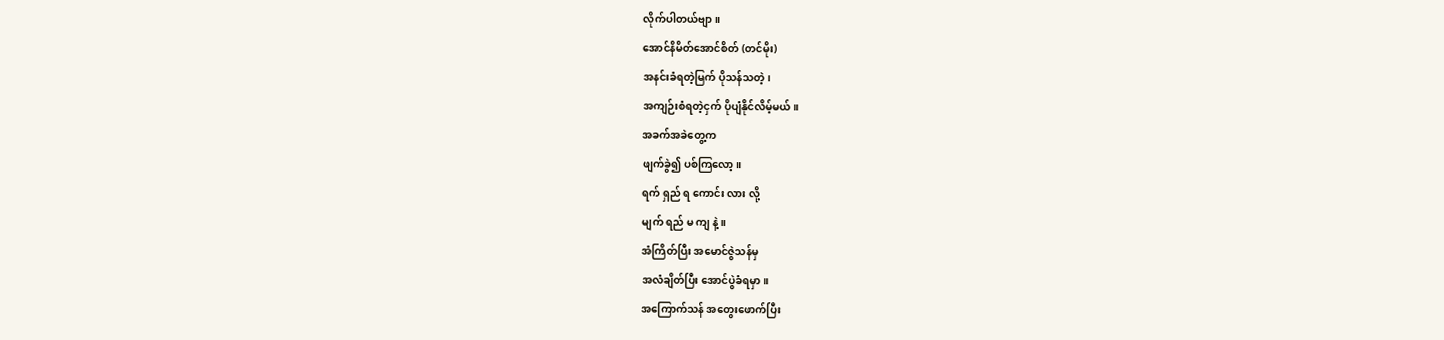လိုက်ပါတယ်ဗျာ။
အောင်နိမိတ်အောင်စိတ် (တင်မိုး)
အနင်းခံရတဲ့မြက် ပိုသန်သတဲ့၊
အကျဉ်းစံရတဲ့ငှက် ပိုပျံနိုင်လိမ့်မယ်။
အခက်အခဲတွေ့က
ဖျက်ခွဲ၍ ပစ်ကြလော့။
ရက် ရှည် ရ ကောင်း လား လို့
မျက် ရည် မ ကျ နဲ့။
အံကြိတ်ပြီး အမောင်ဇွဲသန်မှ
အလံချိတ်ပြီး အောင်ပွဲခံရမှာ။
အကြောက်သန် အတွေးဖောက်ပြီး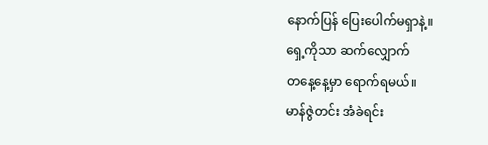နောက်ပြန် ပြေးပေါက်မရှာနဲ့။
ရှေ့ကိုသာ ဆက်လျှောက်
တနေ့နေ့မှာ ရောက်ရမယ်။
မာန်ဇွဲတင်း အံခဲရင်း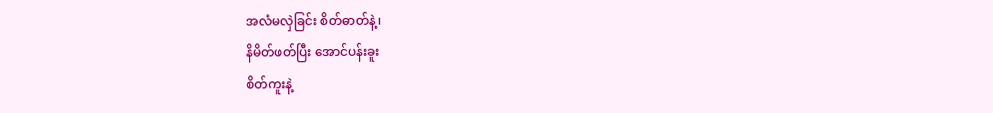အလံမလှဲခြင်း စိတ်ဓာတ်နဲ့၊
နိမိတ်ဖတ်ပြီး အောင်ပန်းခူး
စိတ်ကူးနဲ့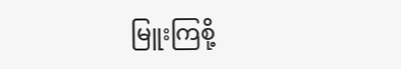မြူးကြစို့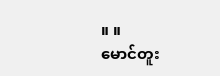။ ။
မောင်တူး